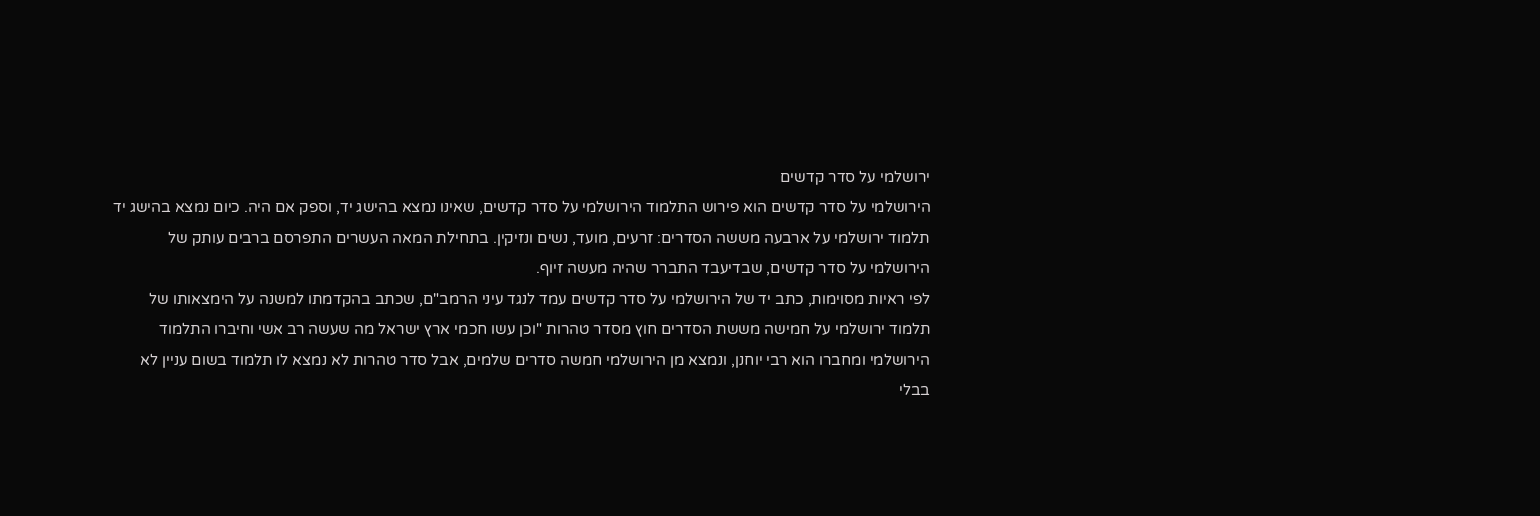ירושלמי על סדר קדשים
הירושלמי על סדר קדשים הוא פירוש התלמוד הירושלמי על סדר קדשים, שאינו נמצא בהישג יד, וספק אם היה. כיום נמצא בהישג יד תלמוד ירושלמי על ארבעה מששה הסדרים: זרעים, מועד, נשים ונזיקין. בתחילת המאה העשרים התפרסם ברבים עותק של הירושלמי על סדר קדשים, שבדיעבד התברר שהיה מעשה זיוף.
לפי ראיות מסוימות, כתב יד של הירושלמי על סדר קדשים עמד לנגד עיני הרמב"ם, שכתב בהקדמתו למשנה על הימצאותו של תלמוד ירושלמי על חמישה מששת הסדרים חוץ מסדר טהרות "וכן עשו חכמי ארץ ישראל מה שעשה רב אשי וחיברו התלמוד הירושלמי ומחברו הוא רבי יוחנן, ונמצא מן הירושלמי חמשה סדרים שלמים, אבל סדר טהרות לא נמצא לו תלמוד בשום עניין לא בבלי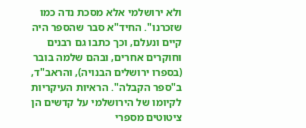ולא ירושלמי אלא מסכת נדה כמו שזכרנו". החיד"א סבר שהספר היה קיים ונעלם, וכך כתבו גם רבנים וחוקרים אחרים, ובהם שלמה בובר (בספרו ירושלים הבנויה), והראב"ד, ב"ספר הקבלה". הראיות העיקריות לקיומו של הירושלמי על קדשים הן ציטוטים מספרי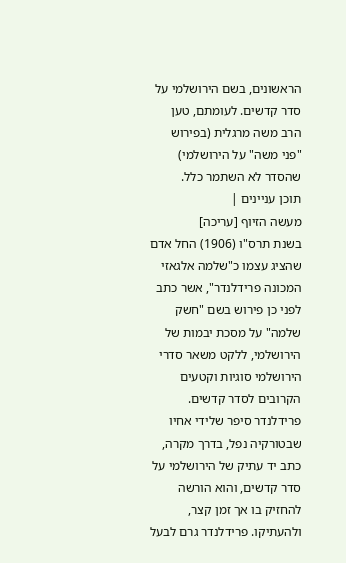הראשונים, בשם הירושלמי על סדר קדשים. לעומתם, טען הרב משה מרגלית (בפירוש "פני משה" על הירושלמי) שהסדר לא השתמר כלל.
תוכן עניינים |
מעשה הזיוף [עריכה]
בשנת תרס"ו (1906) החל אדם שהציג עצמו כ"שלמה אלגאזי המכונה פרידלנדר", אשר כתב לפני כן פירוש בשם "חשק שלמה" על מסכת יבמות של הירושלמי, ללקט משאר סדרי הירושלמי סוגיות וקטעים הקרובים לסדר קדשים. פרידלנדר סיפר שלידי אחיו שבטורקיה נפל, בדרך מקרה, כתב יד עתיק של הירושלמי על סדר קדשים, והוא הורשה להחזיק בו אך זמן קצר, ולהעתיקו. פרידלנדר גרם לבעל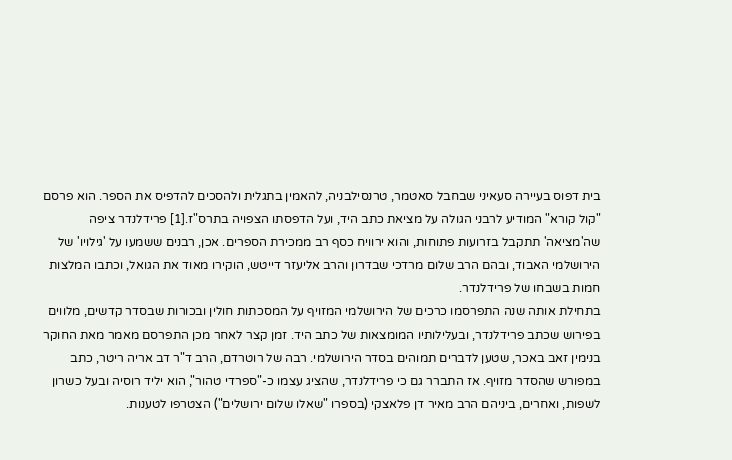בית דפוס בעיירה סעאיני שבחבל סאטמר, טרנסילבניה, להאמין בתגלית ולהסכים להדפיס את הספר. הוא פרסם "קול קורא" המודיע לרבני הגולה על מציאת כתב היד, ועל הדפסתו הצפויה בתרס"ז.[1] פרידלנדר ציפה שה'מציאה' תתקבל בזרועות פתוחות, והוא ירוויח כסף רב ממכירת הספרים. אכן, רבנים ששמעו על 'גילויו' של הירושלמי האבוד, ובהם הרב שלום מרדכי שבדרון והרב אליעזר דייטש, הוקירו מאוד את הגואל, וכתבו המלצות חמות בשבחו של פרידלנדר.
בתחילת אותה שנה התפרסמו כרכים של הירושלמי המזויף על המסכתות חולין ובכורות שבסדר קדשים, מלווים בפירוש שכתב פרידלנדר, ובעלילותיו המומצאות של כתב היד. זמן קצר לאחר מכן התפרסם מאמר מאת החוקר בנימין זאב באכר, שטען לדברים תמוהים בסדר הירושלמי. רבה של רוטרדם, הרב ד"ר דב אריה ריטר, כתב במפורש שהסדר מזויף. אז התברר גם כי פרידלנדר, שהציג עצמו כ-"ספרדי טהור", הוא יליד רוסיה ובעל כשרון לשפות, ואחרים, ביניהם הרב מאיר דן פלאצקי (בספרו "שאלו שלום ירושלים") הצטרפו לטענות.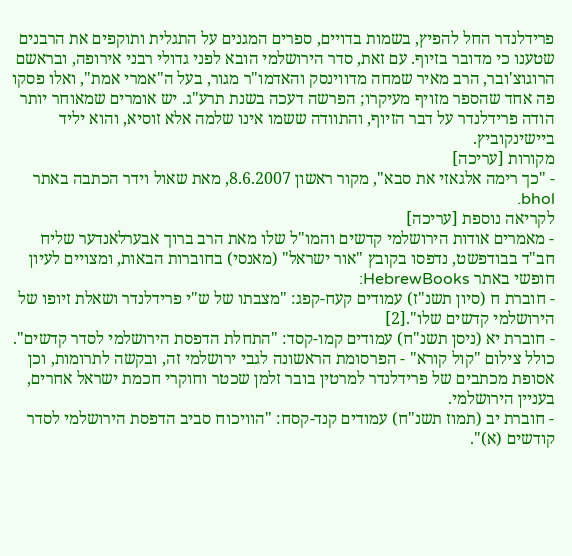פרידלנדר החל להפיץ, בשמות בדויים, ספרים המגנים על התגלית ותוקפים את הרבנים שטענו כי מדובר בזיוף. עם זאת, סדר הירושלמי הובא לפני גדולי רבני אירופה, ובראשם הרוגוצ'ובר, הרב מאיר שמחה מדווינסק והאדמו"ר מגור, בעל ה"אמרי אמת", ואלו פסקו פה אחד שהספר מזויף מעיקרו; הפרשה דעכה בשנת תרע"ג. יש אומרים שמאוחר יותר הודה פרידלנדר על דבר הזיוף, והתוודה ששמו אינו שלמה אלא זוסיא, והוא יליד ביישינקוביץ.
מקורות [עריכה]
- "כך רימה אלגאזי את סבא", מקור ראשון 8.6.2007, מאת שאול וידר הכתבה באתר bhol.
לקריאה נוספת [עריכה]
- מאמרים אודות הירושלמי קדשים והמו"ל שלו מאת הרב ברוך אבערלאנדער שליח חב"ד בבודפשט, נדפסו בקובץ "אור ישראל" (מאנסי) בחוברות הבאות, ומצויים לעיון חופשי באתר HebrewBooks:
- חוברת ח (סיון תשנ"ז) עמודים קעח-קפג: "מצבתו של ש"י פרידלנדר ושאלת זיופו של הירושלמי קדשים שלו".[2]
- חוברת יא (ניסן תשנ"ח) עמודים קמו-קסד: "התחלת הדפסת הירושלמי לסדר קדשים". כולל צילום "קול קורא" - הפרסומת הראשונה לגבי ירושלמי זה, ובקשה לתרומות, וכן אסופת מכתבים של פרידלנדר למרטין בובר זלמן שכטר וחוקרי חכמת ישראל אחרים, בעניין הירושלמי.
- חוברת יב (תמוז תשנ"ח) עמודים קנד-קסח: "הוויכוח סביב הדפסת הירושלמי לסדר קודשים (א)".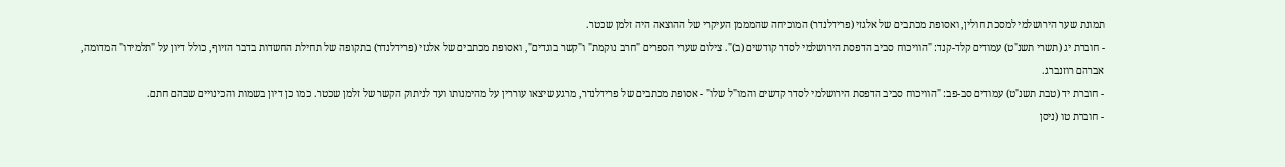תמונת שער הירושלמי למסכת חולין, ואסופת מכתבים של אלגזי (פרידלנדר) המוכיחה שהמממן העיקרי של ההוצאה היה זלמן שכטר.
- חוברת יג (תשרי תשנ"ט) עמודים קלד-קנד: "הוויכוח סביב הדפסת הירושלמי לסדר קודשים (ב)". צילום שערי הספרים "חרב נוקמת" ו"קשר בוגדים", ואסופת מכתבים של אלגזי (פרידלנדר) בתקופה של תחילת החשדות בדבר הזיוף, כולל דיון על "תלמידו" המדומה, אברהם רוזנברג.
- חוברת יד (טבת תשנ"ט) עמודים סב-פב: "הוויכוח סביב הדפסת הירושלמי לסדר קדשים והמו"ל שלו" - אסופת מכתבים של פרידלנדר, מרגע שיצאו עוררין על מהימנותו ועד לניתוק הקשר של זלמן שכטר. כמו כן דיון בשמות והכינויים שבהם חתם.
- חוברת טו (ניסן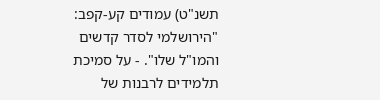תשנ"ט) עמודים קע-קפב: "הירושלמי לסדר קדשים והמו"ל שלו". - על סמיכת תלמידים לרבנות של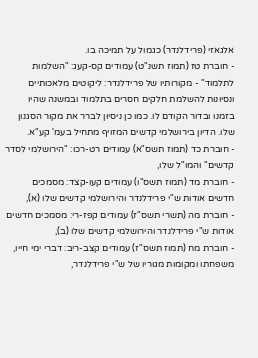אלגאזי (פרידלנדר) כגמול על תמיכה בו.
- חוברת טז (תמוז תשנ"ט) עמודים קס-קעג: "השלמות לתלמוד" - מקורותיו של פרידלנדר: ליקוטים מלאכותיים ונסיונות להשלמת חלקים חסרים בתלמוד ובמשנה שהיו בזמנו ובדור הקודם לו. כמו כן ניסיון לברר את מקור הסגנון שלו. הדיון בירושלמי קדשים המזויף מתחיל בעמ' קע"א.
- חוברת כד (תמוז תשס"א) עמודים רט-רכו: "הירושלמי לסדר קדשים" והמו"ל שלו,
- חוברת מד (תמוז תשס"ו) עמודים קעו-קצד: מסמכים חדשים אודות ש"י פרידלנדר והירושלמי קדשים שלו (א),
- חוברת מה (תשרי תשס"ז) עמודים קפז-רי: מסמכים חדשים אודות ש"י פרידלנדר והירושלמי קדשים שלו (ב),
- חוברת מח (תמוז תשס"ז) עמודים קצב-ריב: דברי ימי חייו, משפחתו ומקומות מגוריו של ש"י פרידלנדר,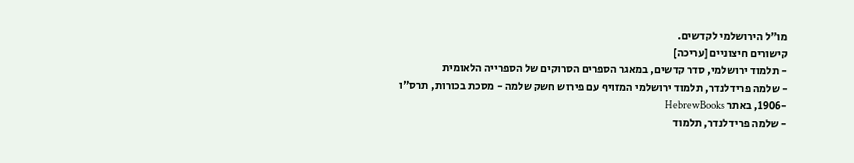מו"ל הירושלמי לקדשים.
קישורים חיצוניים [עריכה]
- תלמוד ירושלמי, סדר קדשים, במאגר הספרים הסרוקים של הספרייה הלאומית
- שלמה פרידלנדר, תלמוד ירושלמי המזויף עם פירוש חשק שלמה - מסכת בכורות, תרס"ו -1906, באתר HebrewBooks
- שלמה פרידלנדר, תלמוד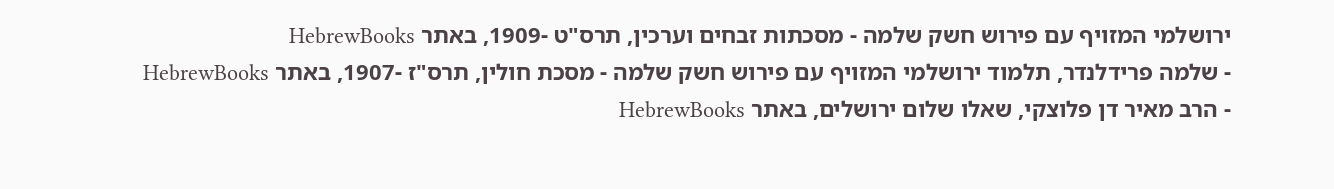ירושלמי המזויף עם פירוש חשק שלמה - מסכתות זבחים וערכין, תרס"ט -1909, באתר HebrewBooks
- שלמה פרידלנדר, תלמוד ירושלמי המזויף עם פירוש חשק שלמה - מסכת חולין, תרס"ז -1907, באתר HebrewBooks
- הרב מאיר דן פלוצקי, שאלו שלום ירושלים, באתר HebrewBooks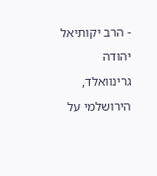- הרב יקותיאל יהודה גרינוואלד, הירושלמי על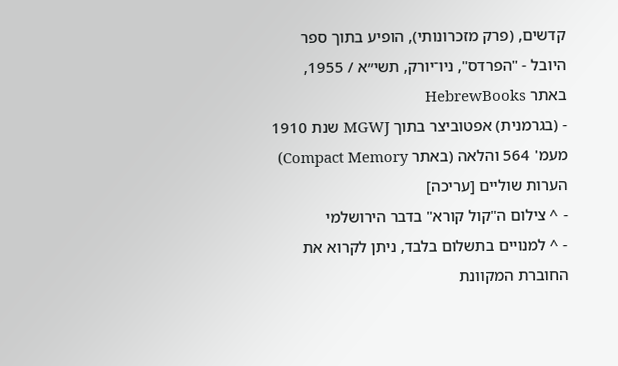קדשים, (פרק מזכרונותי), הופיע בתוך ספר היובל - "הפרדס", ניו־יורק, תשי״א / 1955, באתר HebrewBooks
- (בגרמנית) אפטוביצר בתוך MGWJ שנת 1910 מעמ' 564 והלאה (באתר Compact Memory)
הערות שוליים [עריכה]
- ^ צילום ה"קול קורא" בדבר הירושלמי
- ^ למנויים בתשלום בלבד, ניתן לקרוא את החוברת המקוונת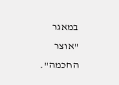במאגר "אוצר החכמה".